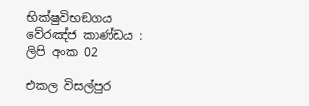භික්ෂුවිභඞගය වේරඤ්ජ කාණ්ඩය : ලිපි අංක 02

එකල විසල්පුර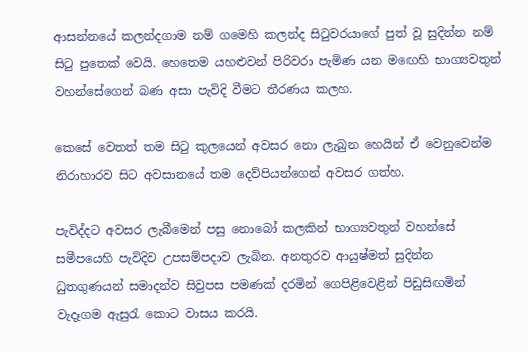ආසන්නයේ කලන්දගාම නම් ගමෙහි කලන්ද සිටුවරයාගේ පුත් වූ සුදින්න නම් සිටු පුතෙක් වෙයි. හෙතෙම යහළුවන් පිරිවරා පැමිණ යන මඟෙහි භාග්‍යවතුන් වහන්සේගෙන් බණ අසා පැවිදි වීමට තීරණය කලහ.

කෙසේ වෙතත් තම සිටු කුලයෙන් අවසර නො ලැබුන හෙයින් ඒ වෙනුවෙන්ම නිරාහාරව සිට අවසානයේ තම දෙව්පියන්ගෙන් අවසර ගත්හ.

පැවිද්දට අවසර ලැබීමෙන් පසු නොබෝ කලකින් භාග්‍යවතුන් වහන්සේ සමීපයෙහි පැවිදිව උපසම්පදාව ලැබින. අනතුරව ආයුෂ්මත් සුදින්න ධුතගුණයන් සමාදන්ව සිවුපස පමණක් දරමින් ගෙපිළිවෙළින් පිඩුසිඟමින් වැදෑගම ඇසුරැ කොට වාසය කරයි.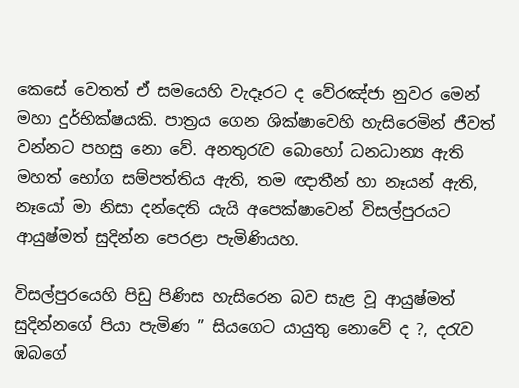කෙසේ වෙතත් ඒ සමයෙහි වැදෑරට ද වේරඤ්ජා නුවර මෙන් මහා දුර්භික්ෂයකි. පාත්‍රය ගෙන ශික්ෂාවෙහි හැසිරෙමින් ජීවත් වන්නට පහසු නො වේ. අනතුරැව බොහෝ ධනධාන්‍ය ඇති මහත් භෝග සම්පත්තිය ඇති, තම ඥාතීන් හා නෑයන් ඇති, නෑයෝ මා නිසා දන්දෙති යැයි අපෙක්ෂාවෙන් විසල්පුරයට ආයුෂ්මත් සුදින්න පෙරළා පැමිණියහ.

විසල්පුරයෙහි පිඩු පිණිස හැසිරෙන බව සැළ වූ ආයුෂ්මත් සුදින්නගේ පියා පැමිණ ” සියගෙට යායුතු නොවේ ද ?, දරැව ඹබගේ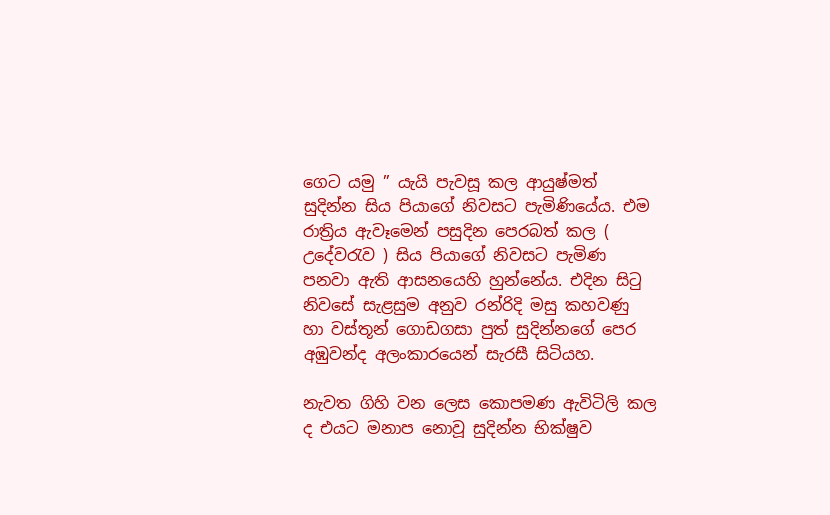ගෙට යමු ” යැයි පැවසූ කල ආයුෂ්මත් සුදින්න සිය පියාගේ නිවසට පැමිණියේය. එම රාත්‍රිය ඇවෑමෙන් පසුදින පෙරබත් කල ( උදේවරැව ) සිය පියාගේ නිවසට පැමිණ පනවා ඇති ආසනයෙහි හුන්නේය. එදින සිටු නිවසේ සැළසුම අනුව රන්රිදි මසු කහවණු හා වස්තූන් ගොඩගසා පුත් සුදින්නගේ පෙර අඹුවන්ද අලංකාරයෙන් සැරසී සිටියහ.

නැවත ගිහි වන ලෙස කොපමණ ඇවිටිලි කල ද එයට මනාප නොවූ සුදින්න භික්ෂුව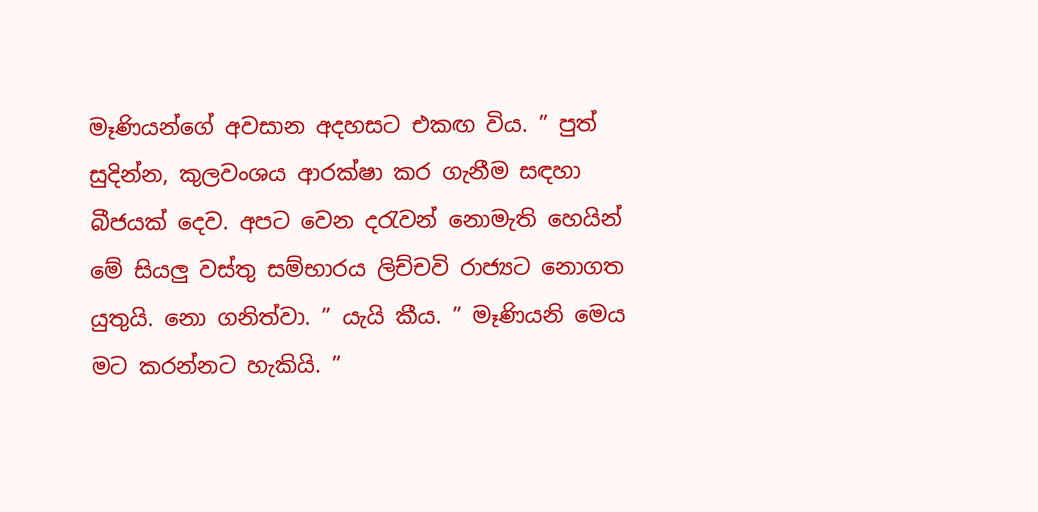මෑණියන්ගේ අවසාන අදහසට එකඟ විය. ” පුත් සුදින්න, කුලවංශය ආරක්ෂා කර ගැනීම සඳහා බීජයක් දෙව. අපට වෙන දරැවන් නොමැති හෙයින් මේ සියලු වස්තු සම්භාරය ලිච්චවි රාජ්‍යට නොගත යුතුයි. නො ගනිත්වා. ” යැයි කීය. ” මෑණියනි මෙය මට කරන්නට හැකියි. ”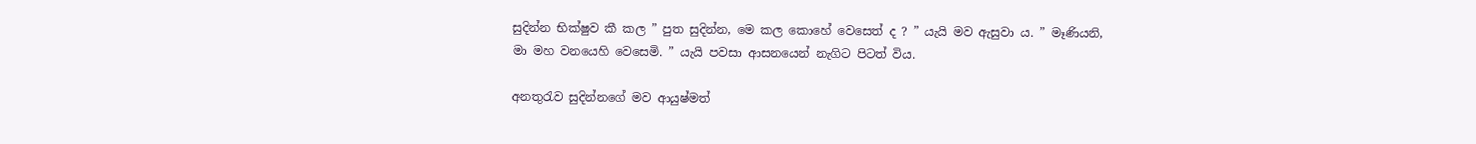සුදින්න භික්ෂුව කී කල ” පුත සුදින්න, මෙ කල කොහේ වෙසෙත් ද ? ” යැයි මව ඇසුවා ය. ” මෑණියනි, මා මහ වනයෙහි වෙසෙමි. ” යැයි පවසා ආසනයෙන් නැගිට පිටත් විය.

අනතුරැව සුදින්නගේ මව ආයුෂ්මත්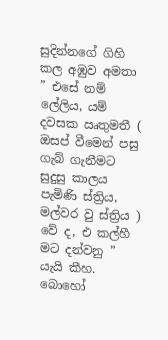සුදින්නගේ ගිහි කල අඹුව අමතා ” එසේ නම් ලේලිය, යම් දවසක ඍතුමතී ( ඔසප් වීමෙන් පසු ගැබ් ගැනීමට සුදුසු කාලය පැමිණි ස්ත්‍රිය, මල්වර වු ස්ත්‍රිය ) වේ ද, එ කල්හී මට දන්වනු ” යැයි කීහ. බොහෝ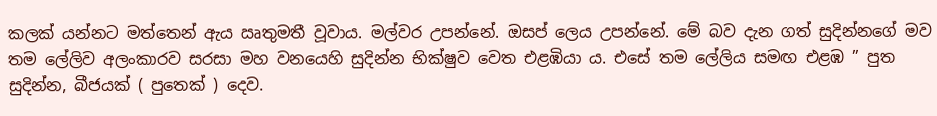කලක් යන්නට මත්තෙන් ඇය ඍතුමතී වූවාය. මල්වර උපන්නේ. ඔසප් ලෙය උපන්නේ. මේ බව දැන ගත් සුදින්නගේ මව තම ලේලිව අලංකාරව සරසා මහ වනයෙහි සුදින්න භික්ෂුව වෙත එළඹියා ය. එසේ තම ලේලිය සමඟ එළඹ ” පුත සුදින්න, බීජයක් ( පුතෙක් ) දෙව.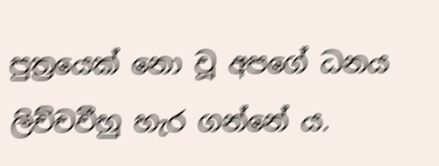පුත්‍ර‍යෙක් නො වූ අපගේ ධනය ලිච්චවීහු හැර ගන්නේ ය.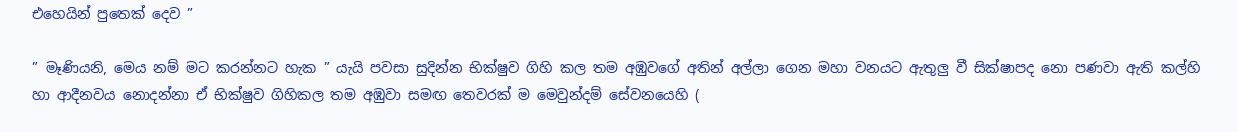එහෙයින් පුතෙක් දෙව ”

” මෑණියනි, මෙය නම් මට කරන්නට හැක ” යැයි පවසා සුදින්න භික්ෂුව ගිහි කල තම අඹුවගේ අතින් අල්ලා ගෙන මහා වනයට ඇතුලු වී සික්ෂාපද නො පණවා ඇති කල්හි හා ආදීනවය නොදන්නා ඒ භික්ෂුව ගිහිකල තම අඹුවා සමඟ තෙවරක් ම මෙවුන්දම් සේවනයෙහි (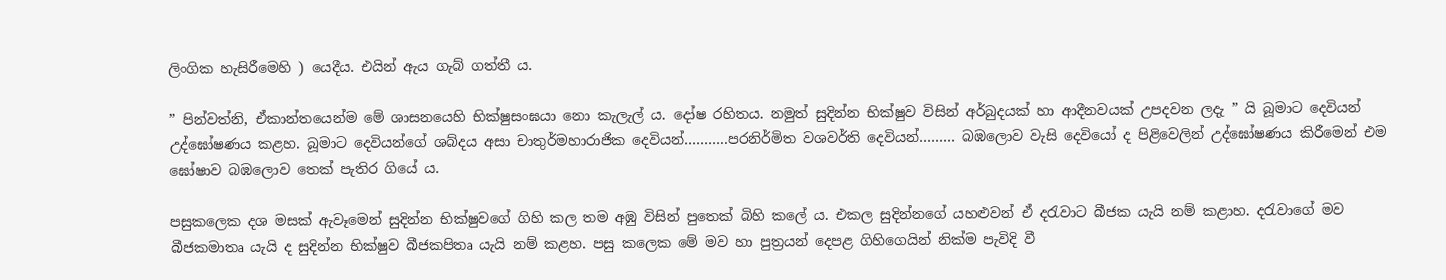ලිංගික හැසිරීමෙහි ) යෙදීය. එයින් ඇය ගැබ් ගත්තී ය.

” පින්වත්නි, ඒකාන්තයෙන්ම මේ ශාසනයෙහි භික්ෂුසංඝයා නො කැලැල් ය. දෝෂ රහිතය. නමුත් සුදින්න භික්ෂුව විසින් අර්බුදයක් හා ආදීනවයක් උපදවන ලදැ ” යි බූමාට දෙවියන් උද්ඝෝෂණය කළහ. බූමාට දෙවියන්ගේ ශබ්දය අසා චාතුර්මහාරාජික දෙවියන්………..පරනිර්මිත වශවර්ති දෙවියන්……… බඹලොව වැසි දෙවියෝ ද පිළිවෙලින් උද්ඝෝෂණය කිරීමෙන් එම ඝෝෂාව බඹලොව තෙක් පැතිර ගියේ ය.

පසුකලෙක දශ මසක් ඇවෑමෙන් සුදින්න භික්ෂුවගේ ගිහි කල තම අඹු විසින් පුතෙක් බිහි කලේ ය. එකල සුදින්නගේ යහළුවන් ඒ දරැවාට බීජක යැයි නම් කළාහ. දරැවාගේ මව බීජකමාතෘ යැයි ද සුදින්න භික්ෂුව බීජකපිතෘ යැයි නම් කළහ. පසු කලෙක මේ මව හා පුත්‍රයන් දෙපළ ගිහිගෙයින් නික්ම පැවිදි වී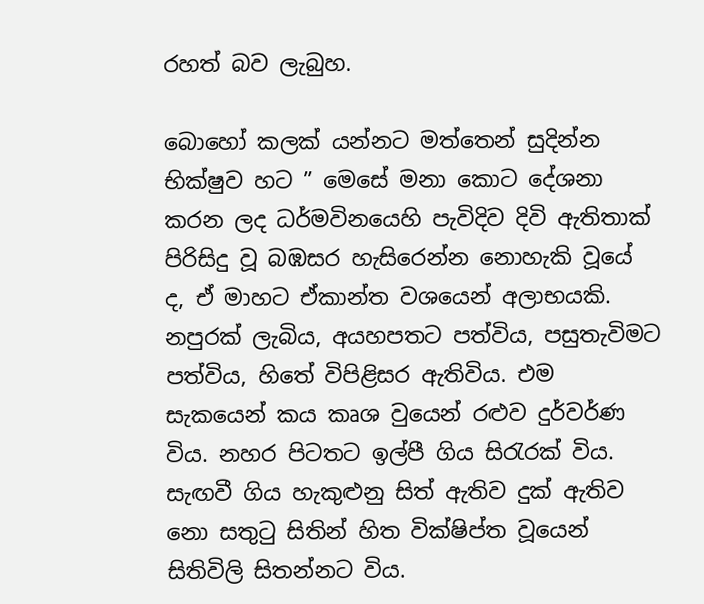රහත් බව ලැබුහ.

බොහෝ කලක් යන්නට මත්තෙන් සුදින්න භික්ෂුව හට ” මෙසේ මනා කොට දේශනා කරන ලද ධර්මවිනයෙහි පැවිදිව දිවි ඇතිතාක් පිරිසිදු වූ බඹසර හැසිරෙන්න නොහැකි වූයේ ද, ඒ මාහට ඒකාන්ත වශයෙන් අලාභයකි. නපුරක් ලැබිය, අයහපතට පත්විය, පසුතැවිමට පත්විය, හිතේ විපිළිසර ඇතිවිය. එම සැකයෙන් කය කෘශ වුයෙන් රළුව දුර්වර්ණ විය. නහර පිටතට ඉල්පී ගිය සිරැරක් විය. සැඟවී ගිය හැකුළුනු සිත් ඇතිව දුක් ඇතිව නො සතුටු සිතින් හිත වික්ෂිප්ත වූයෙන් සිතිවිලි සිතන්නට විය.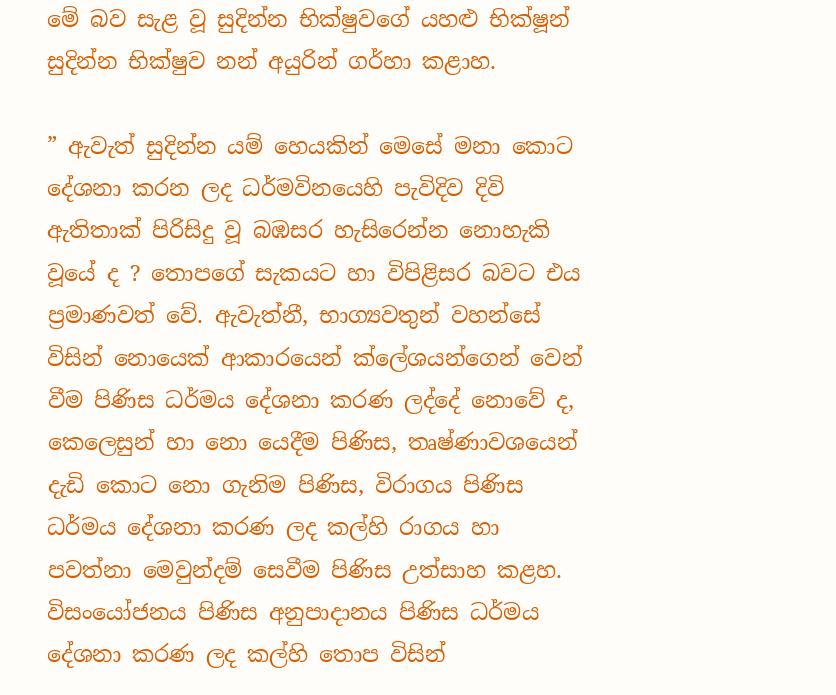මේ බව සැළ වූ සුදින්න භික්ෂුවගේ යහළු භික්ෂූන් සුදින්න භික්ෂුව නන් අයුරින් ගර්හා කළාහ.

” ඇවැත් සුදින්න යම් හෙයකින් මෙසේ මනා කොට දේශනා කරන ලද ධර්මවිනයෙහි පැවිදිව දිවි ඇතිතාක් පිරිසිදු වූ බඹසර හැසිරෙන්න නොහැකි වූයේ ද ? තොපගේ සැකයට හා විපිළිසර බවට එය ප්‍රමාණවත් වේ. ඇවැත්නී, භාග්‍යවතුන් වහන්සේ විසින් නොයෙක් ආකාරයෙන් ක්ලේශයන්ගෙන් වෙන් වීම පිණිස ධර්මය දේශනා කරණ ලද්දේ නොවේ ද, කෙලෙසුන් හා නො යෙදීම පිණිස, තෘෂ්ණාවශයෙන් දැඩි කොට නො ගැනිම පිණිස, විරාගය පිණිස ධර්මය දේශනා කරණ ලද කල්හි රාගය හා පවත්නා මෙවුන්දම් සෙවීම පිණිස උත්සාහ කළහ. විසංයෝජනය පිණිස අනුපාදානය පිණිස ධර්මය දේශනා කරණ ලද කල්හි තොප විසින්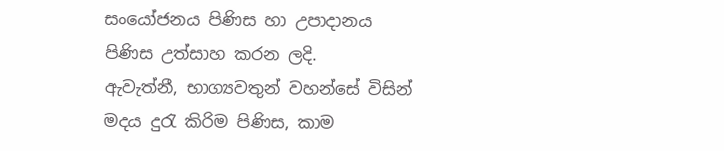සංයෝජනය පිණිස හා උපාදානය පිණිස උත්සාහ කරන ලදි.
ඇවැත්නී, භාග්‍යවතුන් වහන්සේ විසින් මදය දුරැ කිරිම පිණිස, කාම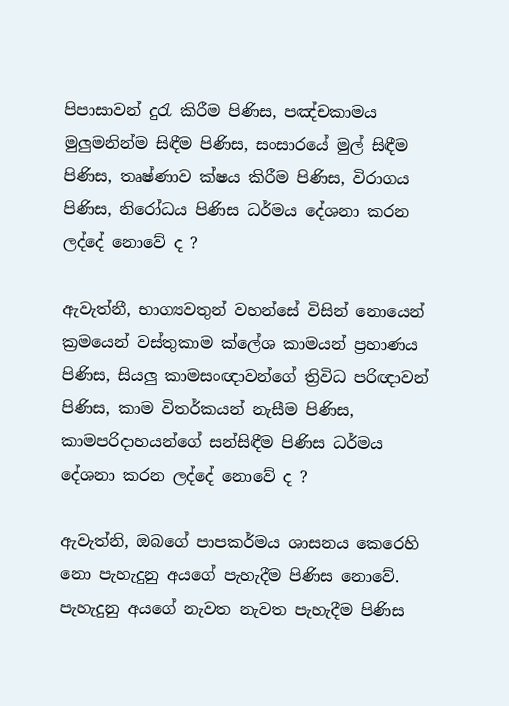පිපාසාවන් දුරැ කිරීම පිණිස, පඤ්චකාමය මුලුමනින්ම සිඳීම පිණිස, සංසාරයේ මුල් සිඳීම පිණිස, තෘෂ්ණාව ක්ෂය කිරීම පිණිස, විරාගය පිණිස, නිරෝධය පිණිස ධර්මය දේශනා කරන ලද්දේ නොවේ ද ?

ඇවැත්නී, භාග්‍යවතුන් වහන්සේ විසින් නොයෙන් ක්‍රමයෙන් වස්තුකාම ක්ලේශ කාමයන් ප්‍රහාණය පිණිස, සියලු කාමසංඥාවන්ගේ ත්‍රිවිධ පරිඥාවන් පිණිස, කාම විතර්කයන් නැසීම පිණිස, කාමපරිදාහයන්ගේ සන්සිඳීම පිණිස ධර්මය දේශනා කරන ලද්දේ නොවේ ද ?

ඇවැත්නි, ඔබගේ පාපකර්මය ශාසනය කෙරෙහි නො පැහැදුනු අයගේ පැහැදීම පිණිස නොවේ. පැහැදුනු අයගේ නැවත නැවත පැහැදීම පිණිස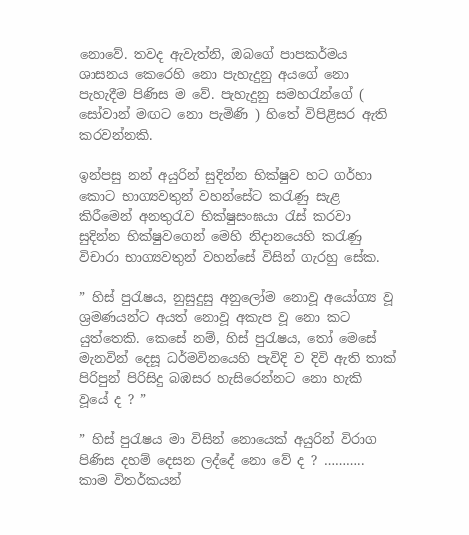නොවේ. තවද ඇවැත්නි, ඔබගේ පාපකර්මය ශාසනය කෙරෙහි නො පැහැදුනු අයගේ නො පැහැදීම පිණිස ම වේ. පැහැදුනු සමහරැන්ගේ ( සෝවාන් මඟට නො පැමිණි ) හිතේ විපිළිසර ඇති කරවන්නකි.

ඉන්පසු නන් අයුරින් සුදින්න භික්ෂුව හට ගර්හා කොට භාග්‍යවතුන් වහන්සේට කරැණු සැළ කිරීමෙන් අනතුරැව භික්ෂුසංඝයා රැස් කරවා සුදින්න භික්ෂුවගෙන් මෙහි නිදානයෙහි කරැණු විචාරා භාග්‍යවතුන් වහන්සේ විසින් ගැරහු සේක.

” හිස් පුරැෂය, නුසුදුසු අනුලෝම නොවූ අයෝග්‍ය වූ ශ්‍රමණයන්ට අයත් නොවූ අකැප වූ නො කට යුත්තෙකි. කෙසේ නම්, හිස් පුරැෂය, තෝ මෙසේ මැනවින් දෙසූ ධර්මවිනයෙහි පැවිදි ව දිවි ඇති තාක් පිරිපුන් පිරිසිදු බඹසර හැසිරෙන්නට නො හැකි වූයේ ද ? ”

” හිස් පුරැෂය මා විසින් නොයෙක් අයුරින් විරාග පිණිස දහම් දෙසන ලද්දේ නො වේ ද ? ……….. කාම විතර්කයන්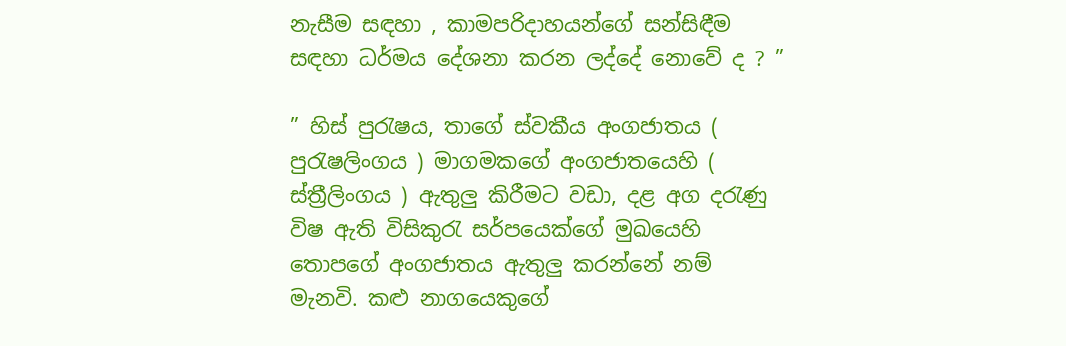නැසීම සඳහා , කාමපරිදාහයන්ගේ සන්සිඳීම සඳහා ධර්මය දේශනා කරන ලද්දේ නොවේ ද ? ”

” හිස් පුරැෂය, තාගේ ස්වකීය අංගජාතය ( පුරැෂලිංගය ) මාගමකගේ අංගජාතයෙහි ( ස්ත්‍රීලිංගය ) ඇතුලු කිරීමට වඩා, දළ අග දරැණු විෂ ඇති විසිකුරැ සර්පයෙක්ගේ මුඛයෙහි තොපගේ අංගජාතය ඇතුලු කරන්නේ නම් මැනවි. කළු නාගයෙකුගේ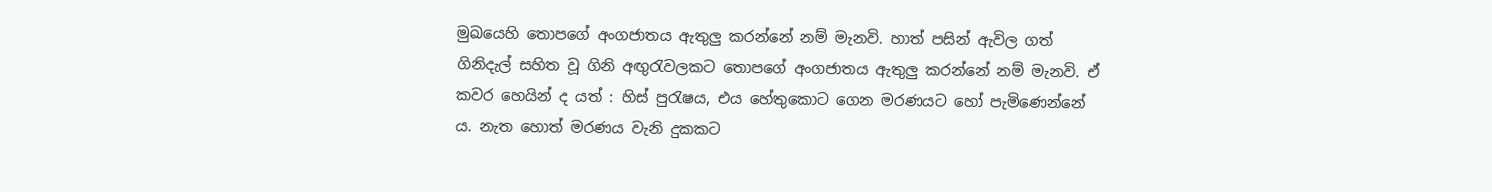මුඛයෙහි තොපගේ අංගජාතය ඇතුලු කරන්නේ නම් මැනවි. හාත් පසින් ඇවිල ගත් ගිනිදැල් සහිත වූ ගිනි අඟුරැවලකට තොපගේ අංගජාතය ඇතුලු කරන්නේ නම් මැනවි. ඒ කවර හෙයින් ද යත් : හිස් පුරැෂය, එය හේතුකොට ගෙන මරණයට හෝ පැමිණෙන්නේ ය. නැත හොත් මරණය වැනි දුකකට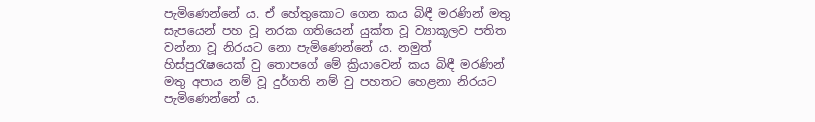පැමිණෙන්නේ ය. ඒ හේතුකොට ගෙන කය බිඳී මරණින් මතු සැපයෙන් පහ වූ නරක ගතියෙන් යුක්ත වූ ව්‍යාකූලව පතිත වන්නා වූ නිරයට නො පැමිණෙන්නේ ය. නමුත් හිස්පුරැෂයෙක් වු තොපගේ මේ ක්‍රියාවෙන් කය බිඳී මරණින් මතු අපාය නම් වූ දුර්ගති නම් වු පහතට හෙළනා නිරයට පැමිණෙන්නේ ය.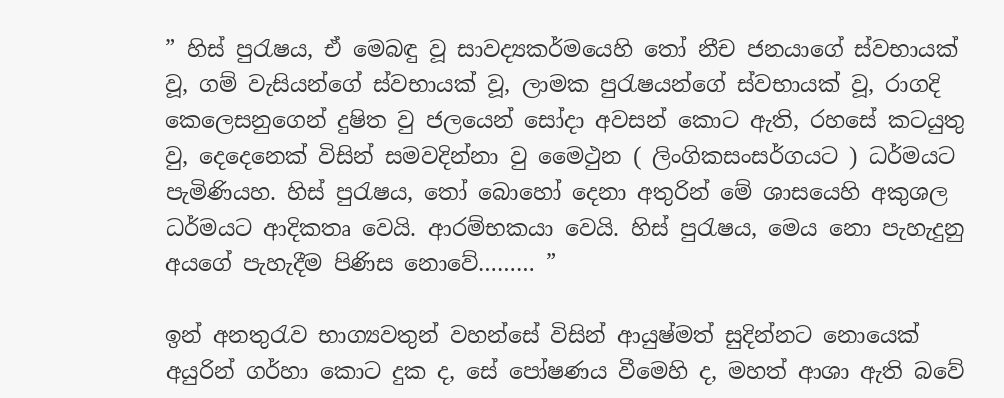” හිස් පුරැෂය, ඒ මෙබඳු වූ සාවද්‍යකර්මයෙහි තෝ නීච ජනයාගේ ස්වභායක් වූ, ගම් වැසියන්ගේ ස්වභායක් වූ, ලාමක පුරැෂයන්ගේ ස්වභායක් වූ, රාගදි කෙලෙසනුගෙන් දුෂිත වු ජලයෙන් සෝදා අවසන් කොට ඇති, රහසේ කටයුතු වු, දෙදෙනෙක් විසින් සමවදින්නා වු මෛථුන ( ලිංගිකසංසර්ගයට ) ධර්මයට පැමිණියහ. හිස් පුරැෂය, තෝ බොහෝ දෙනා අතුරින් මේ ශාසයෙහි අකුශල ධර්මයට ආදිකතෘ වෙයි. ආරම්භකයා වෙයි. හිස් පුරැෂය, මෙය නො පැහැදුනු අයගේ පැහැදීම පිණිස නොවේ……… ”

ඉන් අනතුරැව භාග්‍යවතුන් වහන්සේ විසින් ආයුෂ්මත් සුදින්නට නොයෙක් අයුරින් ගර්හා කොට දුක ද, සේ පෝෂණය වීමෙහි ද, මහත් ආශා ඇති බවේ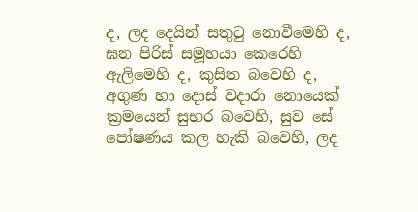ද, ලද දෙයින් සතුටු නොවීමෙහි ද, ඝන පිරිස් සමූහයා කෙරෙහි ඇලිමෙහි ද, කුසිත බවෙහි ද, අගුණ හා දොස් වදාරා නොයෙක් ක්‍රමයෙන් සුභර බවෙහි, සුව සේ පෝෂණය කල හැකි බවෙහි, ලද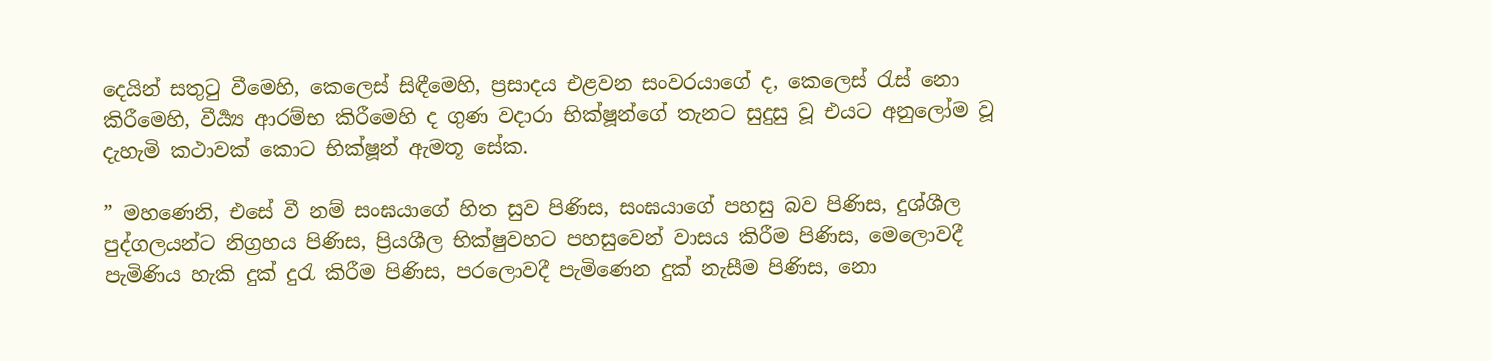දෙයින් සතුටු වීමෙහි, කෙලෙස් සිඳීමෙහි, ප්‍රසාදය එළවන සංවරයාගේ ද, කෙලෙස් රැස් නො කිරීමෙහි, වීර්‍ය්‍ය ආරම්භ කිරීමෙහි ද ගුණ වදාරා භික්ෂූන්ගේ තැනට සුදුසු වූ එයට අනුලෝම වූ දැහැමි කථාවක් කොට භික්ෂූන් ඇමතූ සේක.

” මහණෙනි, එසේ වී නම් සංඝයාගේ හිත සුව පිණිස, සංඝයාගේ පහසු බව පිණිස, දුශ්ශීල පුද්ගලයන්ට නිග්‍රහය පිණිස, ප්‍රියශීල භික්ෂුවහට පහසුවෙන් වාසය කිරීම පිණිස, මෙලොවදී පැමිණිය හැකි දුක් දුරැ කිරීම පිණිස, පරලොවදී පැමිණෙන දුක් නැසීම පිණිස, නො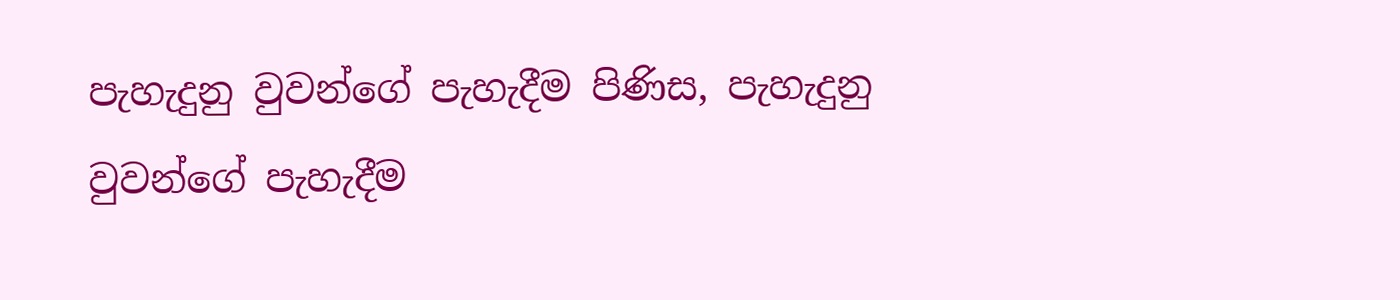පැහැදුනු වුවන්ගේ පැහැදීම පිණිස, පැහැදුනු වුවන්ගේ පැහැදීම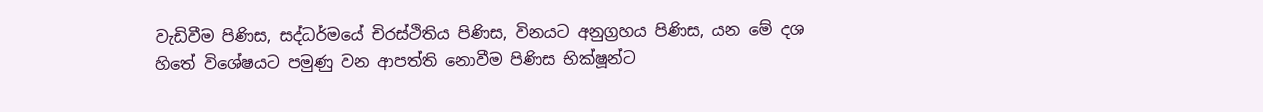වැඩිවීම පිණිස, සද්ධර්මයේ චිරස්ථිතිය පිණිස, විනයට අනුග්‍රහය පිණිස, යන මේ දශ හිතේ විශේෂයට පමුණු වන ආපත්ති නොවීම පිණිස භික්ෂූන්ට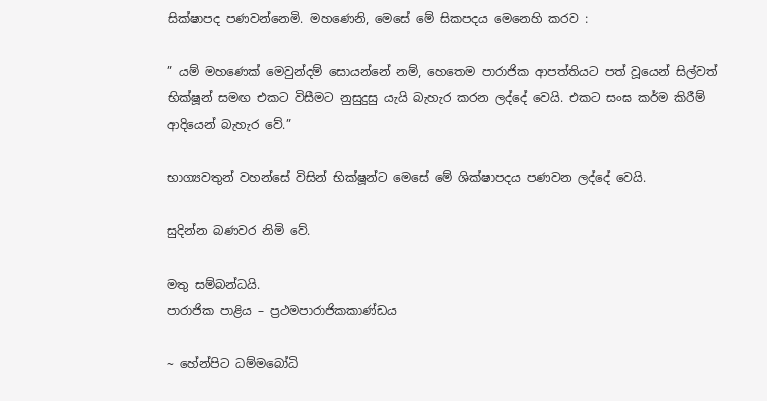සික්ෂාපද පණවන්නෙමි. මහණෙනි, මෙසේ මේ සිකපදය මෙනෙහි කරව :

” යම් මහණෙක් මෙවුන්දම් සොයන්නේ නම්, හෙතෙම පාරාජික ආපත්තියට පත් වූයෙන් සිල්වත් භික්ෂූන් සමඟ එකට විසීමට නුසුදුසු යැයි බැහැර කරන ලද්දේ වෙයි. එකට සංඝ කර්ම කිරීම් ආදියෙන් බැහැර වේ.”

භාග්‍යවතුන් වහන්සේ විසින් භික්ෂූන්ට මෙසේ මේ ශික්ෂාපදය පණවන ලද්දේ වෙයි.

සුදින්න බණවර නිමි වේ.

මතු සම්බන්ධයි.
පාරාජික පාළිය – ප්‍රථමපාරාජිකකාණ්ඩය

~ හේන්පිට ධම්මබෝධි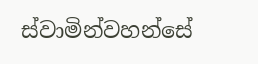ස්වාමින්වහන්සේ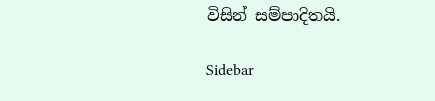විසින් සම්පාදිතයි.

Sidebar